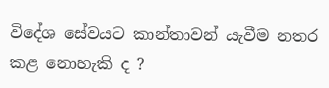විදේශ සේවයට කාන්තාවන් යැවීම නතර කළ නොහැකි ද ?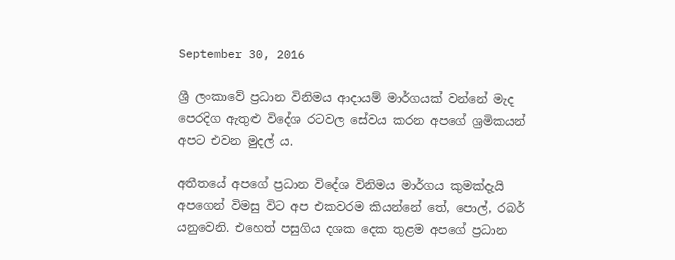September 30, 2016

ශ්‍රී ලංකාවේ ප්‍රධාන විනිමය ආදායම් මාර්ගයක් වන්නේ මැද පෙරදිග ඇතුළු විදේශ රටවල සේවය කරන අපගේ ශ්‍රමිකයන් අපට එවන මුදල් ය.

අතීතයේ අපගේ ප්‍රධාන විදේශ විනිමය මාර්ගය කුමක්දැයි අපගෙන් විමසු විට අප එකවරම කියන්නේ තේ, පොල්, රබර් යනුවෙනි. එහෙත් පසුගිය දශක දෙක තුළම අපගේ ප්‍රධාන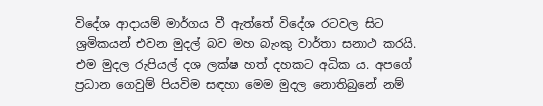විදේශ ආදායම් මාර්ගය වී ඇත්තේ විදේශ රටවල සිට ශ්‍රමිකයන් එවන මුදල් බව මහ බැංකු වාර්තා සනාථ කරයි.
එම මුදල රුපියල් දශ ලක්ෂ හත් දහකට අධික ය. අපගේ ප්‍රධාන ගෙවුම් පියවිම සඳහා මෙම මුදල නොතිබුනේ නම්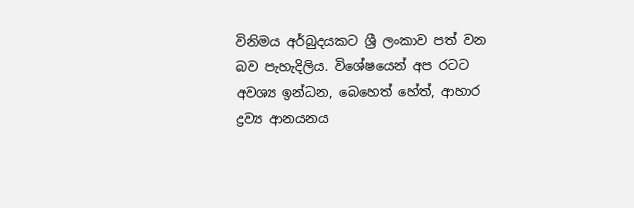විනිමය අර්බුදයකට ශ්‍රී ලංකාව පත් වන බව පැහැදිලිය. විශේෂයෙන් අප රටට අවශ්‍ය ඉන්ධන, බෙහෙත් හේත්, ආහාර ද්‍රව්‍ය ආනයනය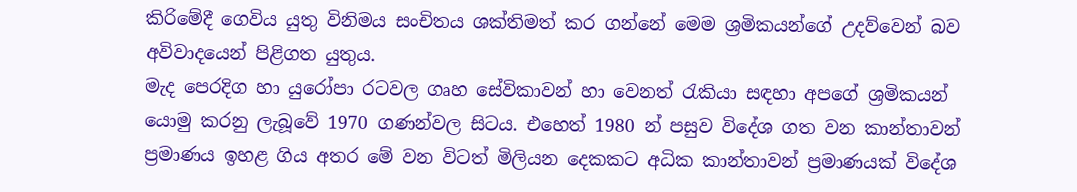කිරිමේදී ගෙවිය යුතු විනිමය සංචිතය ශක්තිමත් කර ගන්නේ මෙම ශ්‍රමිකයන්ගේ උදව්වෙන් බව අවිවාදයෙන් පිළිගත යුතුය.
මැද පෙරදිග හා යුරෝපා රටවල ගෘහ සේවිකාවන් හා වෙනත් රැකියා සඳහා අපගේ ශ්‍රමිකයන් යොමු කරනු ලැබූවේ 1970 ගණන්වල සිටය. එහෙත් 1980 න් පසුව විදේශ ගත වන කාන්තාවන් ප්‍රමාණය ඉහළ ගිය අතර මේ වන විටත් මිලියන දෙකකට අධික කාන්තාවන් ප්‍රමාණයක් විදේශ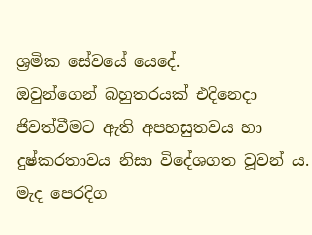ශ්‍රමික සේවයේ යෙදේ.
ඔවුන්ගෙන් බහුතරයක් එදිනෙදා ජිවත්වීමට ඇති අපහසුතවය හා දුෂ්කරතාවය නිසා විදේශගත වූවන් ය. මැද පෙරදිග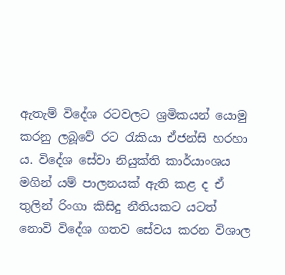ඇතැම් විදේශ රටවලට ශ්‍රමිකයන් යොමු කරනු ලබූවේ රට රැකියා ඒජන්සි හරහා ය. විදේශ සේවා නියුක්ති කාර්යාංශය මගින් යම් පාලනයක් ඇති කළ ද ඒ තුලින් රිංගා කිසිදු නීතියකට යටත් නොවි විදේශ ගතව සේවය කරන විශාල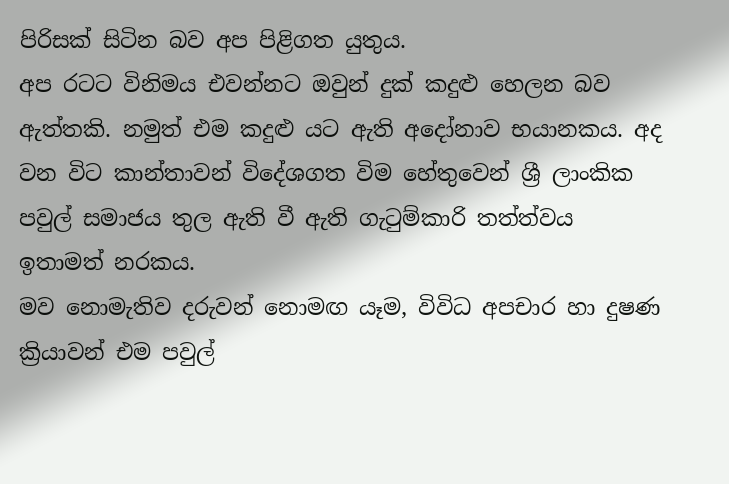පිරිසක් සිටින බව අප පිළිගත යුතුය.
අප රටට විනිමය එවන්නට ඔවුන් දුක් කදුළු හෙලන බව ඇත්තකි. නමුත් එම කදුළු යට ඇති අදෝනාව භයානකය. අද වන විට කාන්තාවන් විදේශගත විම හේතුවෙන් ශ්‍රී ලාංකික පවුල් සමාජය තුල ඇති වී ඇති ගැටුම්කාරි තත්ත්වය ඉතාමත් නරකය.
මව නොමැතිව දරුවන් නොමඟ යෑම, විවිධ අපචාර හා දුෂණ ක්‍රියාවන් එම පවුල්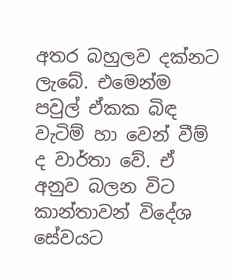අතර බහුලව දක්නට ලැබේ. එමෙන්ම පවුල් ඒකක බිඳ වැටිම් හා වෙන් වීම් ද වාර්තා වේ. ඒ අනුව බලන විට කාන්තාවන් විදේශ සේවයට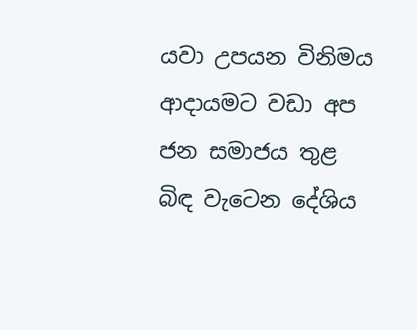යවා උපයන විනිමය ආදායමට වඩා අප ජන සමාජය තුළ බිඳ වැටෙන දේශිය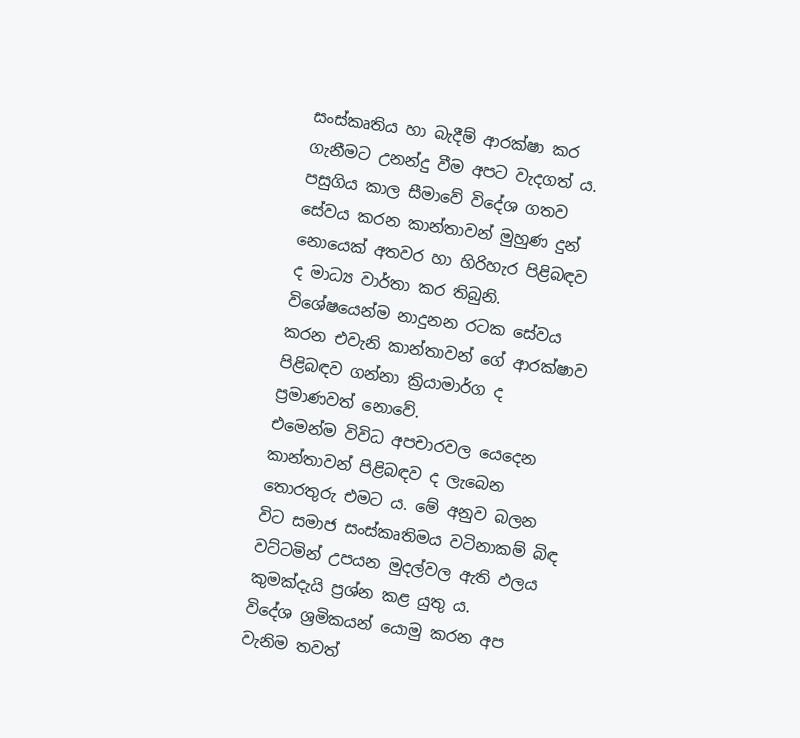සංස්කෘතිය හා බැදීම් ආරක්ෂා කර ගැනීමට උනන්දු වීම අපට වැදගත් ය.
පසුගිය කාල සීමාවේ විදේශ ගතව සේවය කරන කාන්තාවන් මුහුණ දුන් නොයෙක් අතවර හා හිරිහැර පිළිබඳව ද මාධ්‍ය වාර්තා කර තිබුනි. විශේෂයෙන්ම නාදුනන රටක සේවය කරන එවැනි කාන්තාවන් ගේ ආරක්ෂාව පිළිබඳව ගන්නා ක්‍රියාමාර්ග ද ප්‍රමාණවත් නොවේ.
එමෙන්ම විවිධ අපචාරවල යෙදෙන කාන්තාවන් පිළිබඳව ද ලැබෙන තොරතුරු එමට ය. මේ අනුව බලන විට සමාජ සංස්කෘතිමය වටිනාකම් බිඳ වට්ටමින් උපයන මුදල්වල ඇති ඵලය කුමක්දැයි ප්‍රශ්න කළ යුතු ය.
විදේශ ශ්‍රමිකයන් යොමු කරන අප වැනිම තවත්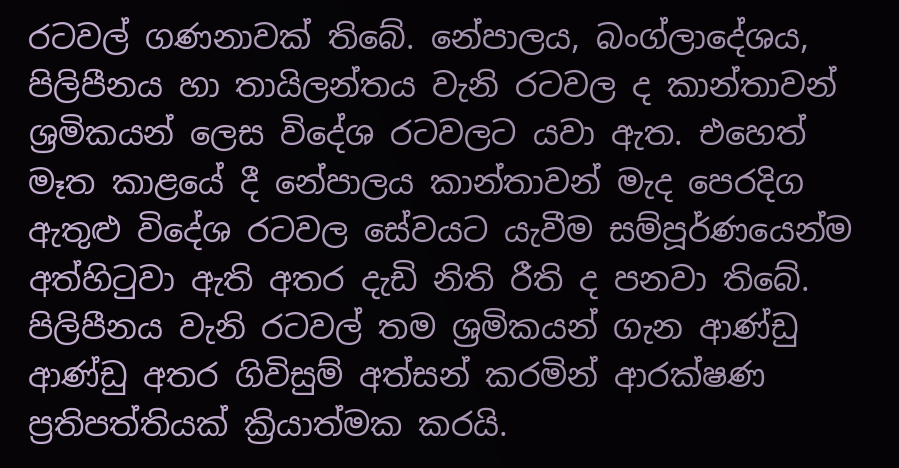රටවල් ගණනාවක් තිබේ. නේපාලය, බංග්ලාදේශය, පිලිපීනය හා තායිලන්තය වැනි රටවල ද කාන්තාවන් ශ්‍රමිකයන් ලෙස විදේශ රටවලට යවා ඇත. එහෙත් මෑත කාළයේ දී නේපාලය කාන්තාවන් මැද පෙරදිග ඇතුළු විදේශ රටවල සේවයට යැවීම සම්පූර්ණයෙන්ම අත්හිටුවා ඇති අතර දැඩි නිති රීති ද පනවා තිබේ.
පිලිපීනය වැනි රටවල් තම ශ්‍රමිකයන් ගැන ආණ්ඩු ආණ්ඩු අතර ගිවිසුම් අත්සන් කරමින් ආරක්ෂණ ප්‍රතිපත්තියක් ක්‍රියාත්මක කරයි.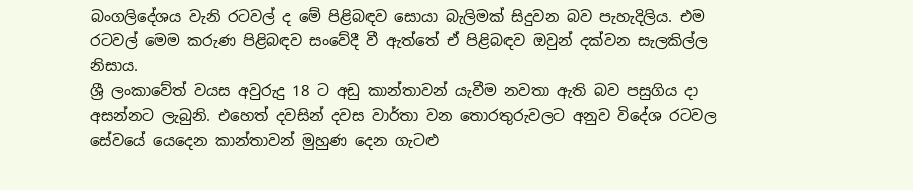බංගලිදේශය වැනි රටවල් ද මේ පිළිබඳව සොයා බැලිමක් සිදුවන බව පැහැදිලිය. එම රටවල් මෙම කරුණ පිළිබඳව සංවේදී වී ඇත්තේ ඒ පිළිබඳව ඔවුන් දක්වන සැලකිල්ල නිසාය.
ශ්‍රී ලංකාවේත් වයස අවුරුදු 18 ට අඩු කාන්තාවන් යැවීම නවතා ඇති බව පසුගිය දා අසන්නට ලැබුනි. එහෙත් දවසින් දවස වාර්තා වන තොරතුරුවලට අනුව විදේශ රටවල සේවයේ යෙදෙන කාන්තාවන් මුහුණ දෙන ගැටළු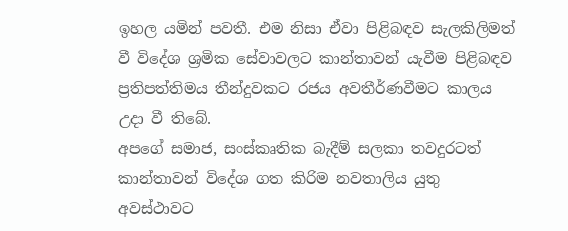ඉහල යමින් පවතී. එම නිසා ඒවා පිළිබඳව සැලකිලිමත් වී විදේශ ශ්‍රමික සේවාවලට කාන්තාවන් යැවීම පිළිබඳව ප්‍රතිපත්තිමය තීන්දුවකට රජය අවතීර්ණවීමට කාලය උදා වී තිබේ.
අපගේ සමාජ, සංස්කෘතික බැදීම් සලකා තවදුරටත් කාන්තාවන් විදේශ ගත කිරිම නවතාලිය යුතු අවස්ථාවට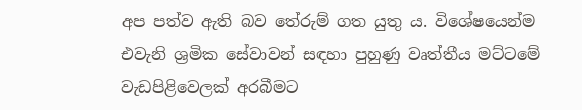අප පත්ව ඇති බව තේරුම් ගත යුතු ය. විශේෂයෙන්ම එවැනි ශ්‍රමික සේවාවන් සඳහා පුහුණු වෘත්තීය මට්ටමේ වැඩපිළිවෙලක් අරබීමට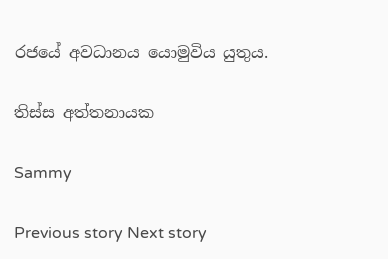රජයේ අවධානය යොමුවිය යුතුය.

තිස්ස අත්තනායක

Sammy

Previous story Next story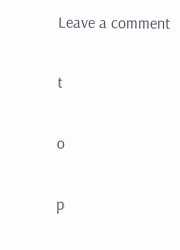Leave a comment

t

o

p